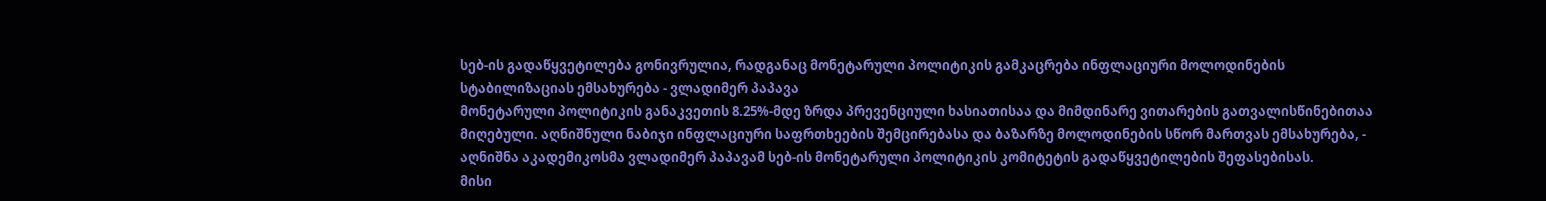სებ-ის გადაწყვეტილება გონივრულია, რადგანაც მონეტარული პოლიტიკის გამკაცრება ინფლაციური მოლოდინების სტაბილიზაციას ემსახურება - ვლადიმერ პაპავა
მონეტარული პოლიტიკის განაკვეთის 8.25%-მდე ზრდა პრევენციული ხასიათისაა და მიმდინარე ვითარების გათვალისწინებითაა მიღებული. აღნიშნული ნაბიჯი ინფლაციური საფრთხეების შემცირებასა და ბაზარზე მოლოდინების სწორ მართვას ემსახურება, - აღნიშნა აკადემიკოსმა ვლადიმერ პაპავამ სებ-ის მონეტარული პოლიტიკის კომიტეტის გადაწყვეტილების შეფასებისას.
მისი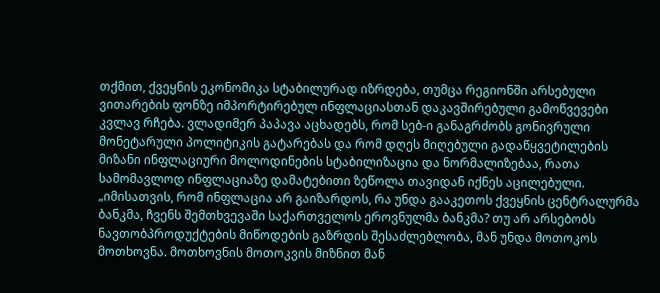თქმით, ქვეყნის ეკონომიკა სტაბილურად იზრდება, თუმცა რეგიონში არსებული ვითარების ფონზე იმპორტირებულ ინფლაციასთან დაკავშირებული გამოწვევები კვლავ რჩება. ვლადიმერ პაპავა აცხადებს, რომ სებ-ი განაგრძობს გონივრული მონეტარული პოლიტიკის გატარებას და რომ დღეს მიღებული გადაწყვეტილების მიზანი ინფლაციური მოლოდინების სტაბილიზაცია და ნორმალიზებაა, რათა სამომავლოდ ინფლაციაზე დამატებითი ზეწოლა თავიდან იქნეს აცილებული.
„იმისათვის, რომ ინფლაცია არ გაიზარდოს, რა უნდა გააკეთოს ქვეყნის ცენტრალურმა ბანკმა, ჩვენს შემთხვევაში საქართველოს ეროვნულმა ბანკმა? თუ არ არსებობს ნავთობპროდუქტების მიწოდების გაზრდის შესაძლებლობა, მან უნდა მოთოკოს მოთხოვნა. მოთხოვნის მოთოკვის მიზნით მან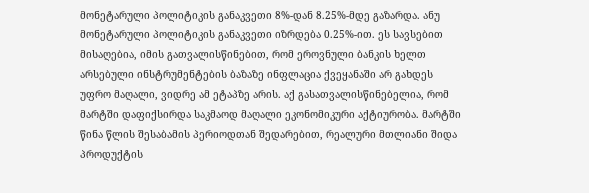მონეტარული პოლიტიკის განაკვეთი 8%-დან 8.25%-მდე გაზარდა. ანუ მონეტარული პოლიტიკის განაკვეთი იზრდება 0.25%-ით. ეს სავსებით მისაღებია, იმის გათვალისწინებით, რომ ეროვნული ბანკის ხელთ არსებული ინსტრუმენტების ბაზაზე ინფლაცია ქვეყანაში არ გახდეს უფრო მაღალი, ვიდრე ამ ეტაპზე არის. აქ გასათვალისწინებელია, რომ მარტში დაფიქსირდა საკმაოდ მაღალი ეკონომიკური აქტიურობა. მარტში წინა წლის შესაბამის პერიოდთან შედარებით, რეალური მთლიანი შიდა პროდუქტის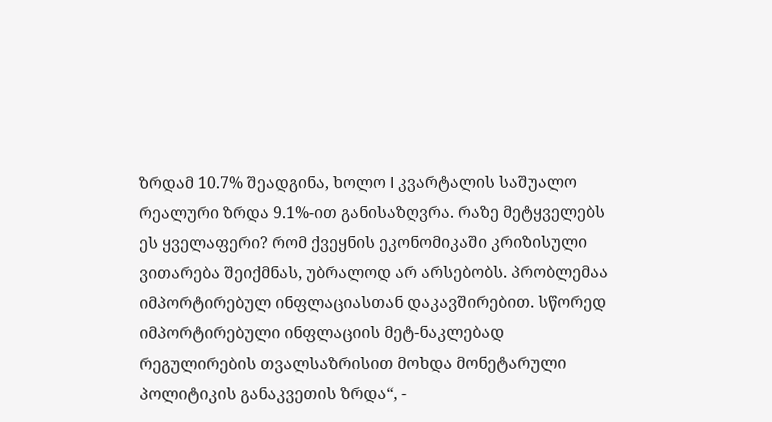ზრდამ 10.7% შეადგინა, ხოლო I კვარტალის საშუალო რეალური ზრდა 9.1%-ით განისაზღვრა. რაზე მეტყველებს ეს ყველაფერი? რომ ქვეყნის ეკონომიკაში კრიზისული ვითარება შეიქმნას, უბრალოდ არ არსებობს. პრობლემაა იმპორტირებულ ინფლაციასთან დაკავშირებით. სწორედ იმპორტირებული ინფლაციის მეტ-ნაკლებად რეგულირების თვალსაზრისით მოხდა მონეტარული პოლიტიკის განაკვეთის ზრდა“, -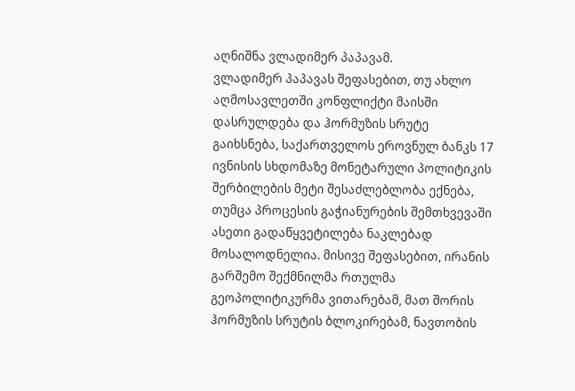აღნიშნა ვლადიმერ პაპავამ.
ვლადიმერ პაპავას შეფასებით, თუ ახლო აღმოსავლეთში კონფლიქტი მაისში დასრულდება და ჰორმუზის სრუტე გაიხსნება, საქართველოს ეროვნულ ბანკს 17 ივნისის სხდომაზე მონეტარული პოლიტიკის შერბილების მეტი შესაძლებლობა ექნება, თუმცა პროცესის გაჭიანურების შემთხვევაში ასეთი გადაწყვეტილება ნაკლებად მოსალოდნელია. მისივე შეფასებით, ირანის გარშემო შექმნილმა რთულმა გეოპოლიტიკურმა ვითარებამ, მათ შორის ჰორმუზის სრუტის ბლოკირებამ, ნავთობის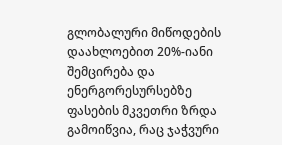გლობალური მიწოდების დაახლოებით 20%-იანი შემცირება და ენერგორესურსებზე ფასების მკვეთრი ზრდა გამოიწვია, რაც ჯაჭვური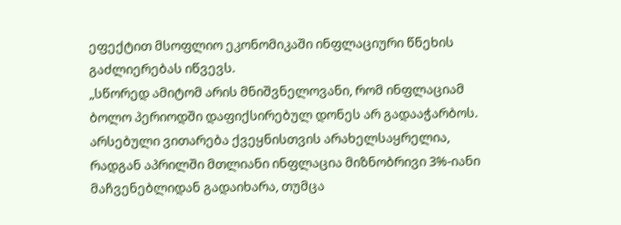ეფექტით მსოფლიო ეკონომიკაში ინფლაციური წნეხის გაძლიერებას იწვევს.
„სწორედ ამიტომ არის მნიშვნელოვანი, რომ ინფლაციამ ბოლო პერიოდში დაფიქსირებულ დონეს არ გადააჭარბოს. არსებული ვითარება ქვეყნისთვის არახელსაყრელია, რადგან აპრილში მთლიანი ინფლაცია მიზნობრივი 3%-იანი მაჩვენებლიდან გადაიხარა, თუმცა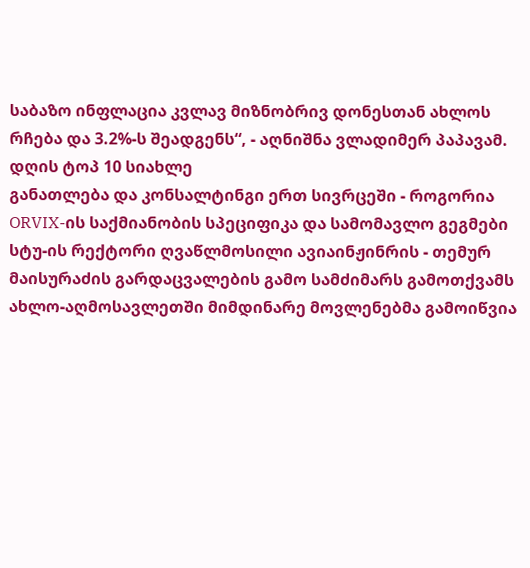საბაზო ინფლაცია კვლავ მიზნობრივ დონესთან ახლოს რჩება და 3.2%-ს შეადგენს“, - აღნიშნა ვლადიმერ პაპავამ.
დღის ტოპ 10 სიახლე
განათლება და კონსალტინგი ერთ სივრცეში - როგორია ORVIX-ის საქმიანობის სპეციფიკა და სამომავლო გეგმები
სტუ-ის რექტორი ღვაწლმოსილი ავიაინჟინრის - თემურ მაისურაძის გარდაცვალების გამო სამძიმარს გამოთქვამს
ახლო-აღმოსავლეთში მიმდინარე მოვლენებმა გამოიწვია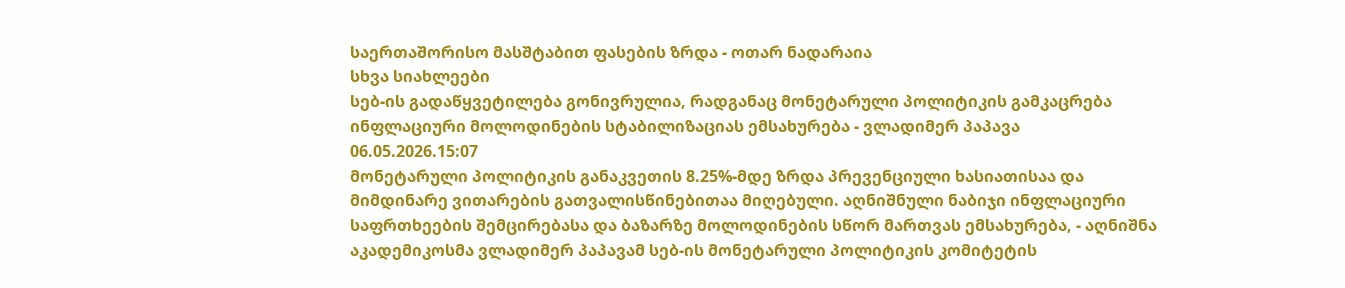საერთაშორისო მასშტაბით ფასების ზრდა - ოთარ ნადარაია
სხვა სიახლეები
სებ-ის გადაწყვეტილება გონივრულია, რადგანაც მონეტარული პოლიტიკის გამკაცრება ინფლაციური მოლოდინების სტაბილიზაციას ემსახურება - ვლადიმერ პაპავა
06.05.2026.15:07
მონეტარული პოლიტიკის განაკვეთის 8.25%-მდე ზრდა პრევენციული ხასიათისაა და მიმდინარე ვითარების გათვალისწინებითაა მიღებული. აღნიშნული ნაბიჯი ინფლაციური საფრთხეების შემცირებასა და ბაზარზე მოლოდინების სწორ მართვას ემსახურება, - აღნიშნა აკადემიკოსმა ვლადიმერ პაპავამ სებ-ის მონეტარული პოლიტიკის კომიტეტის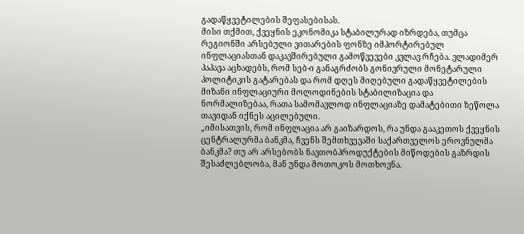გადაწყვეტილების შეფასებისას.
მისი თქმით, ქვეყნის ეკონომიკა სტაბილურად იზრდება, თუმცა რეგიონში არსებული ვითარების ფონზე იმპორტირებულ ინფლაციასთან დაკავშირებული გამოწვევები კვლავ რჩება. ვლადიმერ პაპავა აცხადებს, რომ სებ-ი განაგრძობს გონივრული მონეტარული პოლიტიკის გატარებას და რომ დღეს მიღებული გადაწყვეტილების მიზანი ინფლაციური მოლოდინების სტაბილიზაცია და ნორმალიზებაა, რათა სამომავლოდ ინფლაციაზე დამატებითი ზეწოლა თავიდან იქნეს აცილებული.
„იმისათვის, რომ ინფლაცია არ გაიზარდოს, რა უნდა გააკეთოს ქვეყნის ცენტრალურმა ბანკმა, ჩვენს შემთხვევაში საქართველოს ეროვნულმა ბანკმა? თუ არ არსებობს ნავთობპროდუქტების მიწოდების გაზრდის შესაძლებლობა, მან უნდა მოთოკოს მოთხოვნა.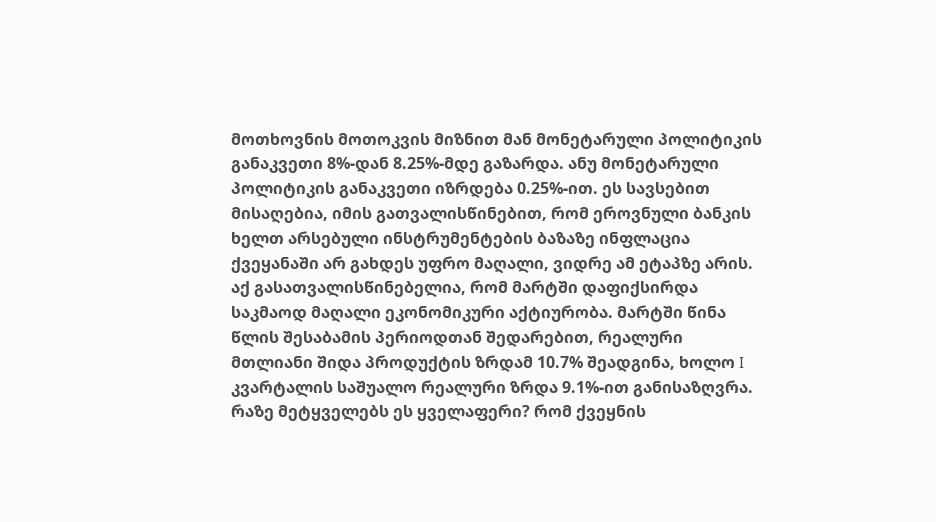მოთხოვნის მოთოკვის მიზნით მან მონეტარული პოლიტიკის განაკვეთი 8%-დან 8.25%-მდე გაზარდა. ანუ მონეტარული პოლიტიკის განაკვეთი იზრდება 0.25%-ით. ეს სავსებით მისაღებია, იმის გათვალისწინებით, რომ ეროვნული ბანკის ხელთ არსებული ინსტრუმენტების ბაზაზე ინფლაცია ქვეყანაში არ გახდეს უფრო მაღალი, ვიდრე ამ ეტაპზე არის. აქ გასათვალისწინებელია, რომ მარტში დაფიქსირდა საკმაოდ მაღალი ეკონომიკური აქტიურობა. მარტში წინა წლის შესაბამის პერიოდთან შედარებით, რეალური მთლიანი შიდა პროდუქტის ზრდამ 10.7% შეადგინა, ხოლო I კვარტალის საშუალო რეალური ზრდა 9.1%-ით განისაზღვრა. რაზე მეტყველებს ეს ყველაფერი? რომ ქვეყნის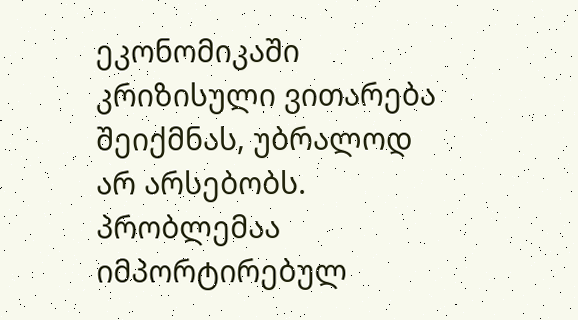ეკონომიკაში კრიზისული ვითარება შეიქმნას, უბრალოდ არ არსებობს. პრობლემაა იმპორტირებულ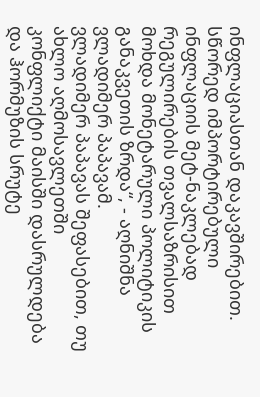ინფლაციასთან დაკავშირებით. სწორედ იმპორტირებული ინფლაციის მეტ-ნაკლებად რეგულირების თვალსაზრისით მოხდა მონეტარული პოლიტიკის განაკვეთის ზრდა“, - აღნიშნა ვლადიმერ პაპავამ.
ვლადიმერ პაპავას შეფასებით, თუ ახლო აღმოსავლეთში კონფლიქტი მაისში დასრულდება და ჰორმუზის სრუტე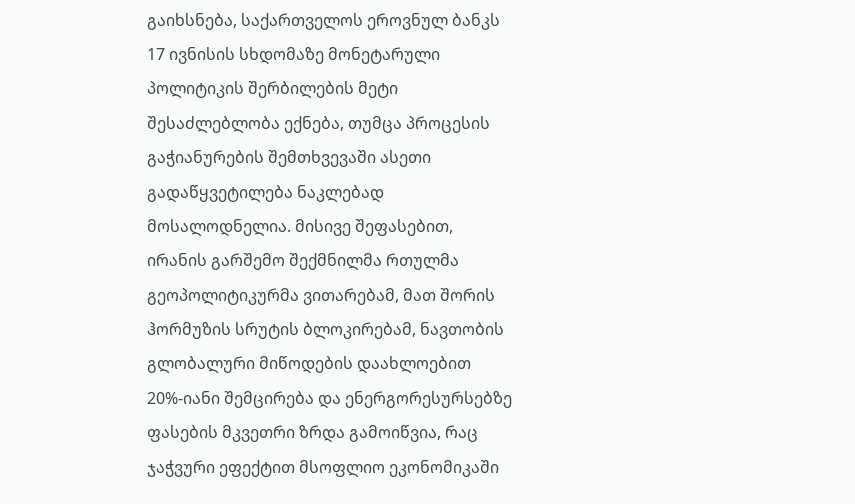გაიხსნება, საქართველოს ეროვნულ ბანკს 17 ივნისის სხდომაზე მონეტარული პოლიტიკის შერბილების მეტი შესაძლებლობა ექნება, თუმცა პროცესის გაჭიანურების შემთხვევაში ასეთი გადაწყვეტილება ნაკლებად მოსალოდნელია. მისივე შეფასებით, ირანის გარშემო შექმნილმა რთულმა გეოპოლიტიკურმა ვითარებამ, მათ შორის ჰორმუზის სრუტის ბლოკირებამ, ნავთობის გლობალური მიწოდების დაახლოებით 20%-იანი შემცირება და ენერგორესურსებზე ფასების მკვეთრი ზრდა გამოიწვია, რაც ჯაჭვური ეფექტით მსოფლიო ეკონომიკაში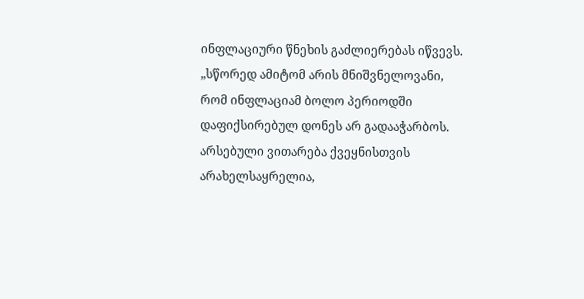ინფლაციური წნეხის გაძლიერებას იწვევს.
„სწორედ ამიტომ არის მნიშვნელოვანი, რომ ინფლაციამ ბოლო პერიოდში დაფიქსირებულ დონეს არ გადააჭარბოს. არსებული ვითარება ქვეყნისთვის არახელსაყრელია,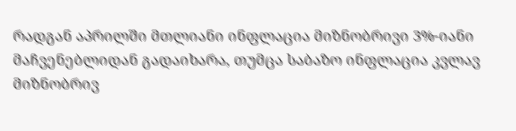რადგან აპრილში მთლიანი ინფლაცია მიზნობრივი 3%-იანი მაჩვენებლიდან გადაიხარა, თუმცა საბაზო ინფლაცია კვლავ მიზნობრივ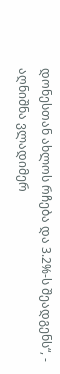დონესთან ახლოს რჩება და 3.2%-ს შეადგენს“, - აღნიშნა ვლადიმერ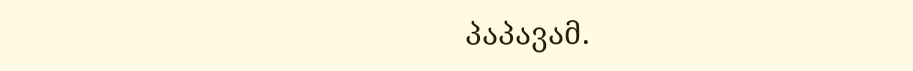პაპავამ.